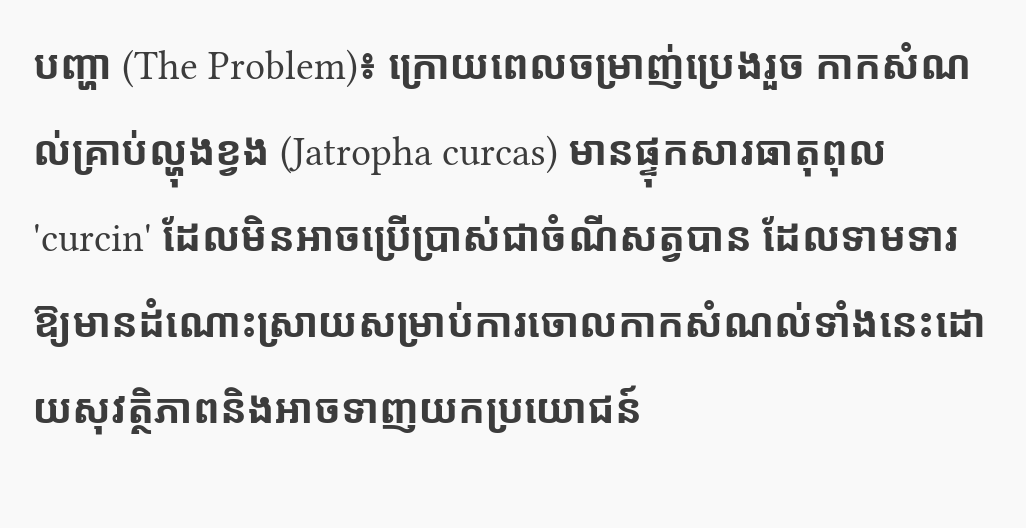បញ្ហា (The Problem)៖ ក្រោយពេលចម្រាញ់ប្រេងរួច កាកសំណល់គ្រាប់ល្ហុងខ្វង (Jatropha curcas) មានផ្ទុកសារធាតុពុល 'curcin' ដែលមិនអាចប្រើប្រាស់ជាចំណីសត្វបាន ដែលទាមទារឱ្យមានដំណោះស្រាយសម្រាប់ការចោលកាកសំណល់ទាំងនេះដោយសុវត្ថិភាពនិងអាចទាញយកប្រយោជន៍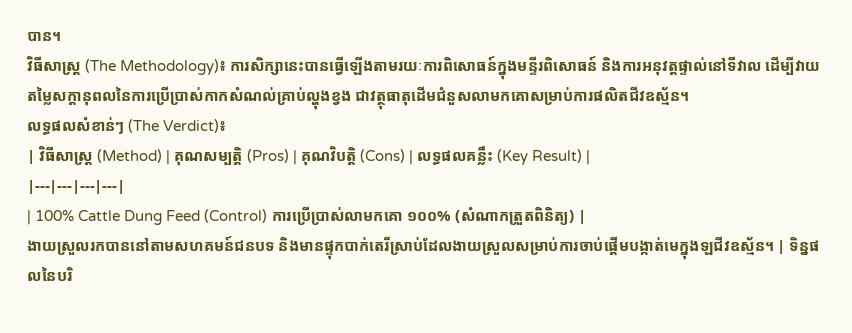បាន។
វិធីសាស្ត្រ (The Methodology)៖ ការសិក្សានេះបានធ្វើឡើងតាមរយៈការពិសោធន៍ក្នុងមន្ទីរពិសោធន៍ និងការអនុវត្តផ្ទាល់នៅទីវាល ដើម្បីវាយតម្លៃសក្តានុពលនៃការប្រើប្រាស់កាកសំណល់គ្រាប់ល្ហុងខ្វង ជាវត្ថុធាតុដើមជំនួសលាមកគោសម្រាប់ការផលិតជីវឧស្ម័ន។
លទ្ធផលសំខាន់ៗ (The Verdict)៖
| វិធីសាស្ត្រ (Method) | គុណសម្បត្តិ (Pros) | គុណវិបត្តិ (Cons) | លទ្ធផលគន្លឹះ (Key Result) |
|---|---|---|---|
| 100% Cattle Dung Feed (Control) ការប្រើប្រាស់លាមកគោ ១០០% (សំណាកត្រួតពិនិត្យ) |
ងាយស្រួលរកបាននៅតាមសហគមន៍ជនបទ និងមានផ្ទុកបាក់តេរីស្រាប់ដែលងាយស្រួលសម្រាប់ការចាប់ផ្តើមបង្កាត់មេក្នុងឡជីវឧស្ម័ន។ | ទិន្នផលនៃបរិ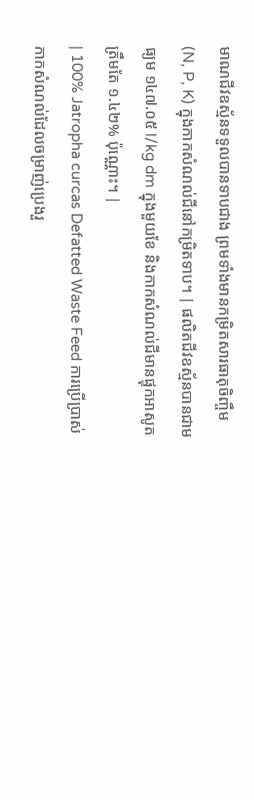មាណជីវឧស្ម័នទទួលបានទាបជាង ព្រមទាំងមានកម្រិតសារធាតុចិញ្ចឹម (N, P, K) ក្នុងកាកសំណល់ជីនៅកម្រិតទាប។ | ផលិតជីវឧស្ម័នបានជាមធ្យម ១៤៧.០៥ l/kg dm ក្នុងមួយខែ និងកាកសំណល់ជីមានផ្ទុកអាសូតត្រឹមតែ ១.៤២% ប៉ុណ្ណោះ។ |
| 100% Jatropha curcas Defatted Waste Feed ការប្រើប្រាស់កាកសំណល់ដែលចម្រាញ់ប្រេងរួ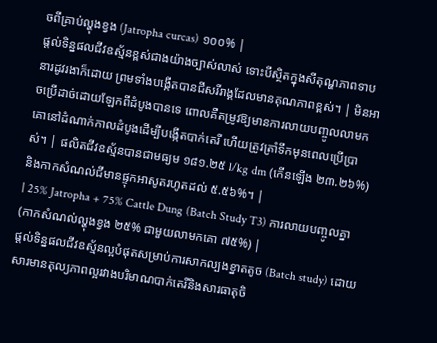ចពីគ្រាប់ល្ហុងខ្វង (Jatropha curcas) ១០០% |
ផ្តល់ទិន្នផលជីវឧស្ម័នខ្ពស់ជាងយ៉ាងច្បាស់លាស់ ទោះបីស្ថិតក្នុងសីតុណ្ហភាពទាបនារដូវរងាក៏ដោយ ព្រមទាំងបង្កើតបានជីសរីរាង្គដែលមានគុណភាពខ្ពស់។ | មិនអាចប្រើដាច់ដោយឡែកពីដំបូងបានទេ ពោលគឺតម្រូវឱ្យមានការលាយបញ្ចូលលាមកគោនៅដំណាក់កាលដំបូងដើម្បីបង្កើតបាក់តេរី ហើយត្រូវត្រាំទឹកមុនពេលប្រើប្រាស់។ | ផលិតជីវឧស្ម័នបានជាមធ្យម ១៨១.២៥ l/kg dm (កើនឡើង ២៣.២៦%) និងកាកសំណល់ជីមានផ្ទុកអាសូតរហូតដល់ ៥.៥៦%។ |
| 25% Jatropha + 75% Cattle Dung (Batch Study T3) ការលាយបញ្ចូលគ្នា (កាកសំណល់ល្ហុងខ្វង ២៥% ជាមួយលាមកគោ ៧៥%) |
ផ្តល់ទិន្នផលជីវឧស្ម័នល្អបំផុតសម្រាប់ការសាកល្បងខ្នាតតូច (Batch study) ដោយសារមានតុល្យភាពល្អរវាងបរិមាណបាក់តេរីនិងសារធាតុចិ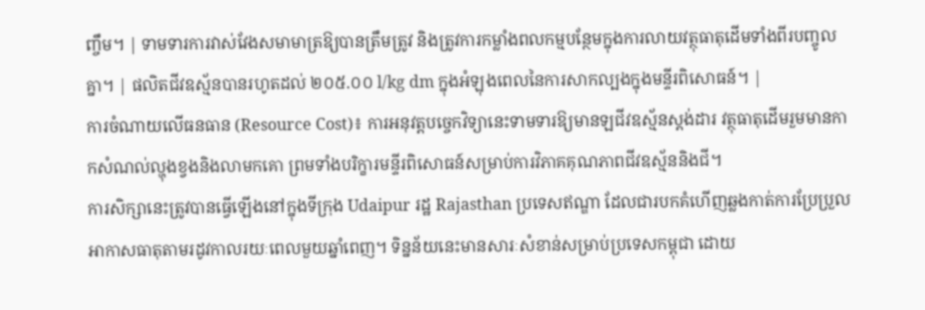ញ្ចឹម។ | ទាមទារការវាស់វែងសមាមាត្រឱ្យបានត្រឹមត្រូវ និងត្រូវការកម្លាំងពលកម្មបន្ថែមក្នុងការលាយវត្ថុធាតុដើមទាំងពីរបញ្ចូលគ្នា។ | ផលិតជីវឧស្ម័នបានរហូតដល់ ២០៥.០០ l/kg dm ក្នុងអំឡុងពេលនៃការសាកល្បងក្នុងមន្ទីរពិសោធន៍។ |
ការចំណាយលើធនធាន (Resource Cost)៖ ការអនុវត្តបច្ចេកវិទ្យានេះទាមទារឱ្យមានឡជីវឧស្ម័នស្តង់ដារ វត្ថុធាតុដើមរួមមានកាកសំណល់ល្ហុងខ្វងនិងលាមកគោ ព្រមទាំងបរិក្ខារមន្ទីរពិសោធន៍សម្រាប់ការវិភាគគុណភាពជីវឧស្ម័ននិងជី។
ការសិក្សានេះត្រូវបានធ្វើឡើងនៅក្នុងទីក្រុង Udaipur រដ្ឋ Rajasthan ប្រទេសឥណ្ឌា ដែលជារបកគំហើញឆ្លងកាត់ការប្រែប្រួលអាកាសធាតុតាមរដូវកាលរយៈពេលមួយឆ្នាំពេញ។ ទិន្នន័យនេះមានសារៈសំខាន់សម្រាប់ប្រទេសកម្ពុជា ដោយ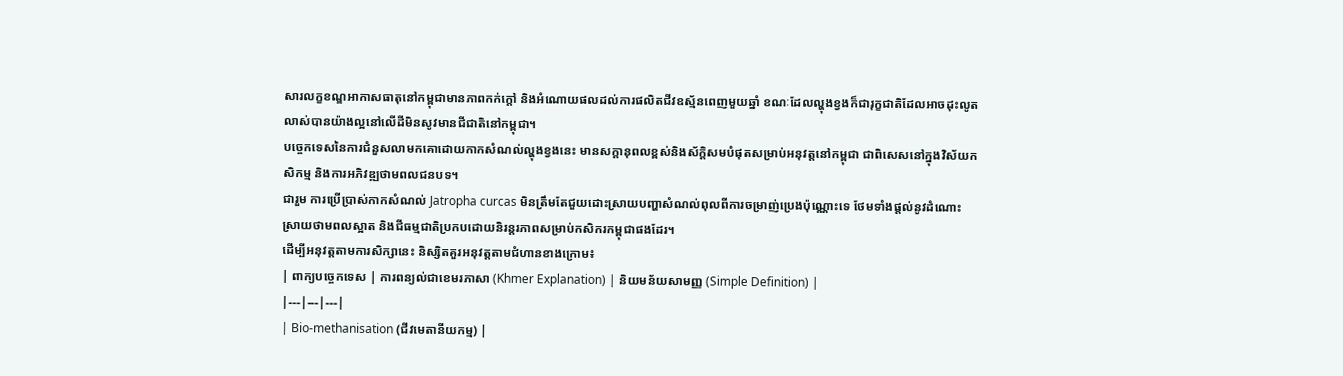សារលក្ខខណ្ឌអាកាសធាតុនៅកម្ពុជាមានភាពកក់ក្តៅ និងអំណោយផលដល់ការផលិតជីវឧស្ម័នពេញមួយឆ្នាំ ខណៈដែលល្ហុងខ្វងក៏ជារុក្ខជាតិដែលអាចដុះលូតលាស់បានយ៉ាងល្អនៅលើដីមិនសូវមានជីជាតិនៅកម្ពុជា។
បច្ចេកទេសនៃការជំនួសលាមកគោដោយកាកសំណល់ល្ហុងខ្វងនេះ មានសក្តានុពលខ្ពស់និងស័ក្តិសមបំផុតសម្រាប់អនុវត្តនៅកម្ពុជា ជាពិសេសនៅក្នុងវិស័យកសិកម្ម និងការអភិវឌ្ឍថាមពលជនបទ។
ជារួម ការប្រើប្រាស់កាកសំណល់ Jatropha curcas មិនត្រឹមតែជួយដោះស្រាយបញ្ហាសំណល់ពុលពីការចម្រាញ់ប្រេងប៉ុណ្ណោះទេ ថែមទាំងផ្តល់នូវដំណោះស្រាយថាមពលស្អាត និងជីធម្មជាតិប្រកបដោយនិរន្តរភាពសម្រាប់កសិករកម្ពុជាផងដែរ។
ដើម្បីអនុវត្តតាមការសិក្សានេះ និស្សិតគួរអនុវត្តតាមជំហានខាងក្រោម៖
| ពាក្យបច្ចេកទេស | ការពន្យល់ជាខេមរភាសា (Khmer Explanation) | និយមន័យសាមញ្ញ (Simple Definition) |
|---|---|---|
| Bio-methanisation (ជីវមេតានីយកម្ម) |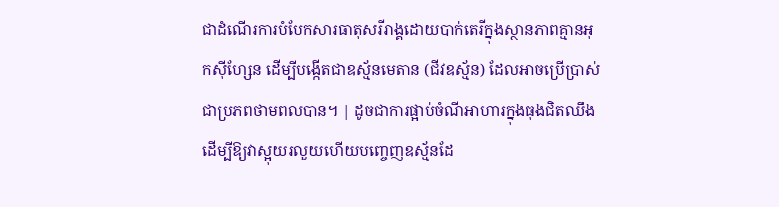ជាដំណើរការបំបែកសារធាតុសរីរាង្គដោយបាក់តេរីក្នុងស្ថានភាពគ្មានអុកស៊ីហ្សែន ដើម្បីបង្កើតជាឧស្ម័នមេតាន (ជីវឧស្ម័ន) ដែលអាចប្រើប្រាស់ជាប្រភពថាមពលបាន។ | ដូចជាការផ្អាប់ចំណីអាហារក្នុងធុងជិតឈឹង ដើម្បីឱ្យវាស្អុយរលួយហើយបញ្ចេញឧស្ម័នដែ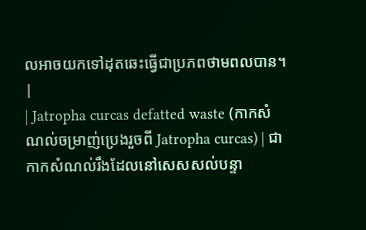លអាចយកទៅដុតឆេះធ្វើជាប្រភពថាមពលបាន។ |
| Jatropha curcas defatted waste (កាកសំណល់ចម្រាញ់ប្រេងរួចពី Jatropha curcas) | ជាកាកសំណល់រឹងដែលនៅសេសសល់បន្ទា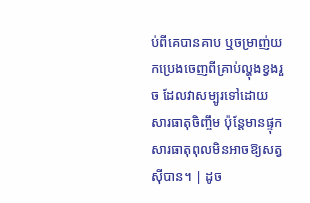ប់ពីគេបានគាប ឬចម្រាញ់យកប្រេងចេញពីគ្រាប់ល្ហុងខ្វងរួច ដែលវាសម្បូរទៅដោយសារធាតុចិញ្ចឹម ប៉ុន្តែមានផ្ទុកសារធាតុពុលមិនអាចឱ្យសត្វស៊ីបាន។ | ដូច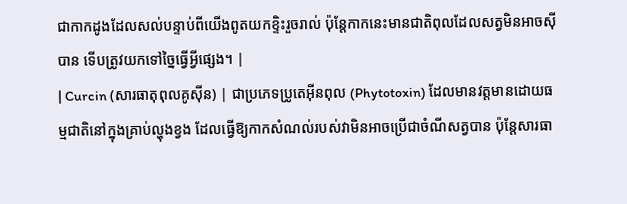ជាកាកដូងដែលសល់បន្ទាប់ពីយើងពូតយកខ្ទិះរួចរាល់ ប៉ុន្តែកាកនេះមានជាតិពុលដែលសត្វមិនអាចស៊ីបាន ទើបត្រូវយកទៅច្នៃធ្វើអ្វីផ្សេង។ |
| Curcin (សារធាតុពុលគូស៊ីន) | ជាប្រភេទប្រូតេអ៊ីនពុល (Phytotoxin) ដែលមានវត្តមានដោយធម្មជាតិនៅក្នុងគ្រាប់ល្ហុងខ្វង ដែលធ្វើឱ្យកាកសំណល់របស់វាមិនអាចប្រើជាចំណីសត្វបាន ប៉ុន្តែសារធា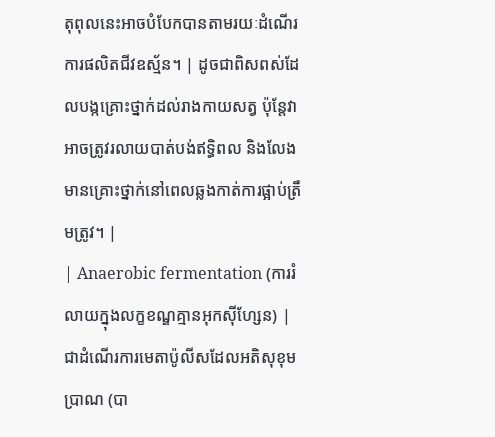តុពុលនេះអាចបំបែកបានតាមរយៈដំណើរការផលិតជីវឧស្ម័ន។ | ដូចជាពិសពស់ដែលបង្កគ្រោះថ្នាក់ដល់រាងកាយសត្វ ប៉ុន្តែវាអាចត្រូវរលាយបាត់បង់ឥទ្ធិពល និងលែងមានគ្រោះថ្នាក់នៅពេលឆ្លងកាត់ការផ្អាប់ត្រឹមត្រូវ។ |
| Anaerobic fermentation (ការរំលាយក្នុងលក្ខខណ្ឌគ្មានអុកស៊ីហ្សែន) | ជាដំណើរការមេតាប៉ូលីសដែលអតិសុខុមប្រាណ (បា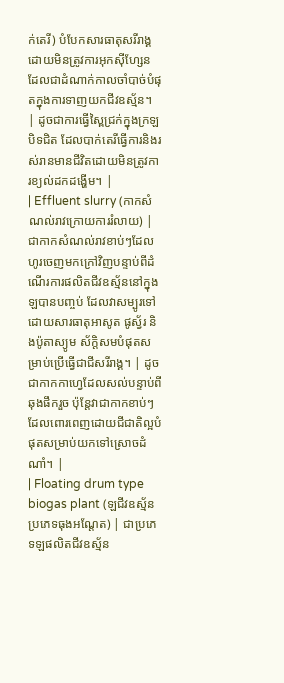ក់តេរី) បំបែកសារធាតុសរីរាង្គដោយមិនត្រូវការអុកស៊ីហ្សែន ដែលជាដំណាក់កាលចាំបាច់បំផុតក្នុងការទាញយកជីវឧស្ម័ន។ | ដូចជាការធ្វើស្ពៃជ្រក់ក្នុងក្រឡបិទជិត ដែលបាក់តេរីធ្វើការនិងរស់រានមានជីវិតដោយមិនត្រូវការខ្យល់ដកដង្ហើម។ |
| Effluent slurry (កាកសំណល់រាវក្រោយការរំលាយ) | ជាកាកសំណល់រាវខាប់ៗដែលហូរចេញមកក្រៅវិញបន្ទាប់ពីដំណើរការផលិតជីវឧស្ម័ននៅក្នុងឡបានបញ្ចប់ ដែលវាសម្បូរទៅដោយសារធាតុអាសូត ផូស្វ័រ និងប៉ូតាស្យូម ស័ក្តិសមបំផុតសម្រាប់ប្រើធ្វើជាជីសរីរាង្គ។ | ដូចជាកាកកាហ្វេដែលសល់បន្ទាប់ពីឆុងផឹករួច ប៉ុន្តែវាជាកាកខាប់ៗដែលពោរពេញដោយជីជាតិល្អបំផុតសម្រាប់យកទៅស្រោចដំណាំ។ |
| Floating drum type biogas plant (ឡជីវឧស្ម័នប្រភេទធុងអណ្តែត) | ជាប្រភេទឡផលិតជីវឧស្ម័ន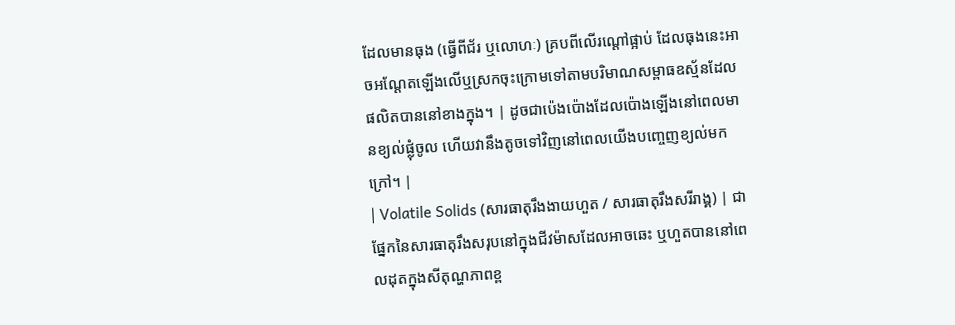ដែលមានធុង (ធ្វើពីជ័រ ឬលោហៈ) គ្របពីលើរណ្តៅផ្អាប់ ដែលធុងនេះអាចអណ្តែតឡើងលើឬស្រកចុះក្រោមទៅតាមបរិមាណសម្ពាធឧស្ម័នដែលផលិតបាននៅខាងក្នុង។ | ដូចជាប៉េងប៉ោងដែលប៉ោងឡើងនៅពេលមានខ្យល់ផ្លុំចូល ហើយវានឹងតូចទៅវិញនៅពេលយើងបញ្ចេញខ្យល់មកក្រៅ។ |
| Volatile Solids (សារធាតុរឹងងាយហួត / សារធាតុរឹងសរីរាង្គ) | ជាផ្នែកនៃសារធាតុរឹងសរុបនៅក្នុងជីវម៉ាសដែលអាចឆេះ ឬហួតបាននៅពេលដុតក្នុងសីតុណ្ហភាពខ្ព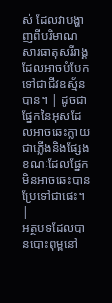ស់ ដែលវាបង្ហាញពីបរិមាណសារធាតុសរីរាង្គដែលអាចបំបែកទៅជាជីវឧស្ម័នបាន។ | ដូចជាផ្នែកនៃអុសដែលអាចឆេះក្លាយជាភ្លើងនិងផ្សែង ខណៈដែលផ្នែកមិនអាចឆេះបានប្រែទៅជាផេះ។ |
អត្ថបទដែលបានបោះពុម្ពនៅ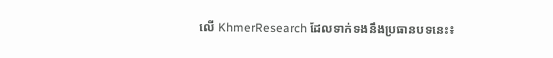លើ KhmerResearch ដែលទាក់ទងនឹងប្រធានបទនេះ៖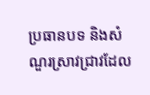ប្រធានបទ និងសំណួរស្រាវជ្រាវដែល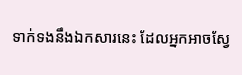ទាក់ទងនឹងឯកសារនេះ ដែលអ្នកអាចស្វែ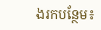ងរកបន្ថែម៖